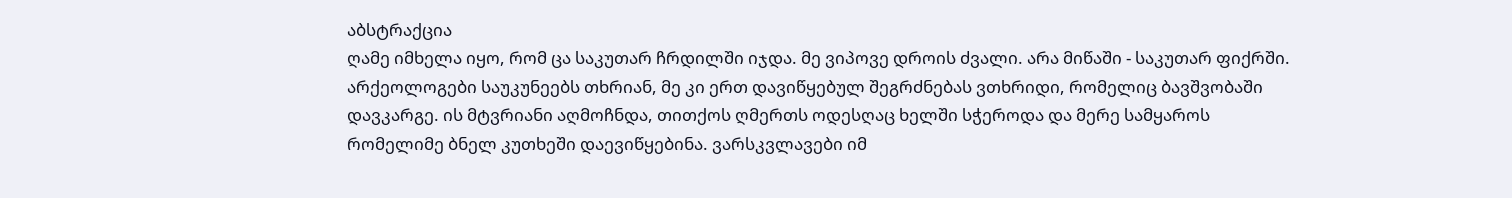აბსტრაქცია
ღამე იმხელა იყო, რომ ცა საკუთარ ჩრდილში იჯდა. მე ვიპოვე დროის ძვალი. არა მიწაში - საკუთარ ფიქრში. არქეოლოგები საუკუნეებს თხრიან, მე კი ერთ დავიწყებულ შეგრძნებას ვთხრიდი, რომელიც ბავშვობაში დავკარგე. ის მტვრიანი აღმოჩნდა, თითქოს ღმერთს ოდესღაც ხელში სჭეროდა და მერე სამყაროს რომელიმე ბნელ კუთხეში დაევიწყებინა. ვარსკვლავები იმ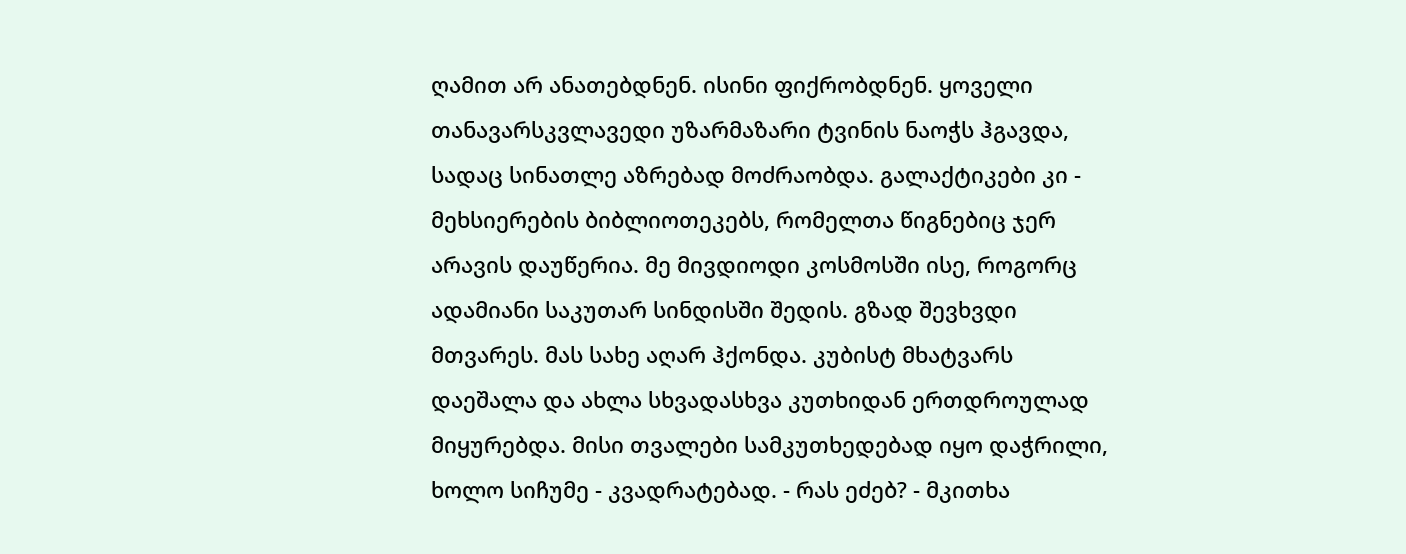ღამით არ ანათებდნენ. ისინი ფიქრობდნენ. ყოველი თანავარსკვლავედი უზარმაზარი ტვინის ნაოჭს ჰგავდა, სადაც სინათლე აზრებად მოძრაობდა. გალაქტიკები კი - მეხსიერების ბიბლიოთეკებს, რომელთა წიგნებიც ჯერ არავის დაუწერია. მე მივდიოდი კოსმოსში ისე, როგორც ადამიანი საკუთარ სინდისში შედის. გზად შევხვდი მთვარეს. მას სახე აღარ ჰქონდა. კუბისტ მხატვარს დაეშალა და ახლა სხვადასხვა კუთხიდან ერთდროულად მიყურებდა. მისი თვალები სამკუთხედებად იყო დაჭრილი, ხოლო სიჩუმე - კვადრატებად. - რას ეძებ? - მკითხა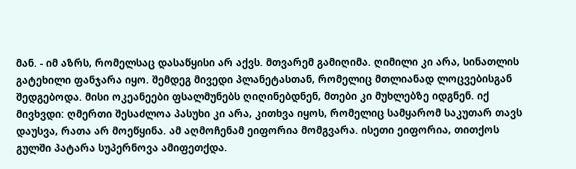მან. - იმ აზრს, რომელსაც დასაწყისი არ აქვს. მთვარემ გამიღიმა. ღიმილი კი არა, სინათლის გატეხილი ფანჯარა იყო. შემდეგ მივედი პლანეტასთან, რომელიც მთლიანად ლოცვებისგან შედგებოდა. მისი ოკეანეები ფსალმუნებს ღიღინებდნენ, მთები კი მუხლებზე იდგნენ. იქ მივხვდი: ღმერთი შესაძლოა პასუხი კი არა, კითხვა იყოს, რომელიც სამყარომ საკუთარ თავს დაუსვა, რათა არ მოეწყინა. ამ აღმოჩენამ ეიფორია მომგვარა. ისეთი ეიფორია, თითქოს გულში პატარა სუპერნოვა ამიფეთქდა.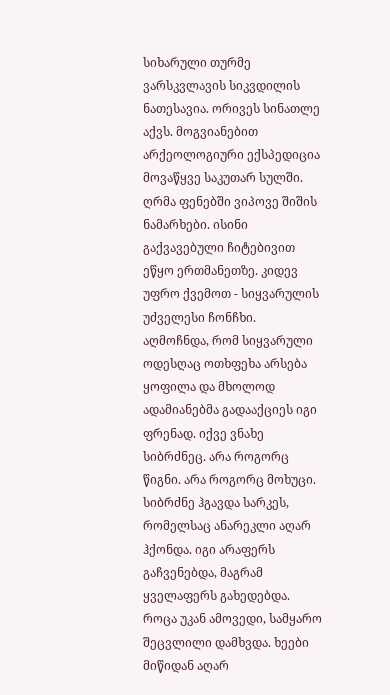სიხარული თურმე ვარსკვლავის სიკვდილის ნათესავია. ორივეს სინათლე აქვს. მოგვიანებით არქეოლოგიური ექსპედიცია მოვაწყვე საკუთარ სულში. ღრმა ფენებში ვიპოვე შიშის ნამარხები. ისინი გაქვავებული ჩიტებივით ეწყო ერთმანეთზე. კიდევ უფრო ქვემოთ - სიყვარულის უძველესი ჩონჩხი. აღმოჩნდა, რომ სიყვარული ოდესღაც ოთხფეხა არსება ყოფილა და მხოლოდ ადამიანებმა გადააქციეს იგი ფრენად. იქვე ვნახე სიბრძნეც. არა როგორც წიგნი. არა როგორც მოხუცი. სიბრძნე ჰგავდა სარკეს, რომელსაც ანარეკლი აღარ ჰქონდა. იგი არაფერს გაჩვენებდა, მაგრამ ყველაფერს გახედებდა. როცა უკან ამოვედი, სამყარო შეცვლილი დამხვდა. ხეები მიწიდან აღარ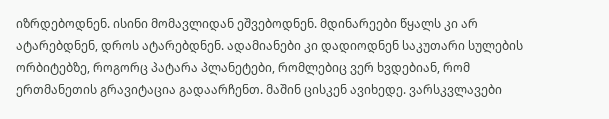იზრდებოდნენ. ისინი მომავლიდან ეშვებოდნენ. მდინარეები წყალს კი არ ატარებდნენ, დროს ატარებდნენ. ადამიანები კი დადიოდნენ საკუთარი სულების ორბიტებზე, როგორც პატარა პლანეტები, რომლებიც ვერ ხვდებიან, რომ ერთმანეთის გრავიტაცია გადაარჩენთ. მაშინ ცისკენ ავიხედე. ვარსკვლავები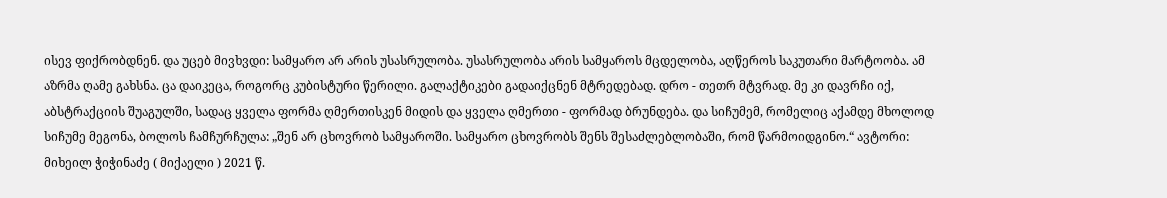ისევ ფიქრობდნენ. და უცებ მივხვდი: სამყარო არ არის უსასრულობა. უსასრულობა არის სამყაროს მცდელობა, აღწეროს საკუთარი მარტოობა. ამ აზრმა ღამე გახსნა. ცა დაიკეცა, როგორც კუბისტური წერილი. გალაქტიკები გადაიქცნენ მტრედებად. დრო - თეთრ მტვრად. მე კი დავრჩი იქ, აბსტრაქციის შუაგულში, სადაც ყველა ფორმა ღმერთისკენ მიდის და ყველა ღმერთი - ფორმად ბრუნდება. და სიჩუმემ, რომელიც აქამდე მხოლოდ სიჩუმე მეგონა, ბოლოს ჩამჩურჩულა: „შენ არ ცხოვრობ სამყაროში. სამყარო ცხოვრობს შენს შესაძლებლობაში, რომ წარმოიდგინო.“ ავტორი: მიხეილ ჭიჭინაძე ( მიქაელი ) 2021 წ.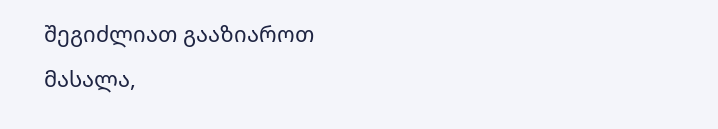შეგიძლიათ გააზიაროთ მასალა,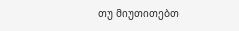თუ მიუთითებთ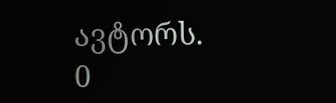ავტორს.
0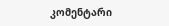კომენტარი